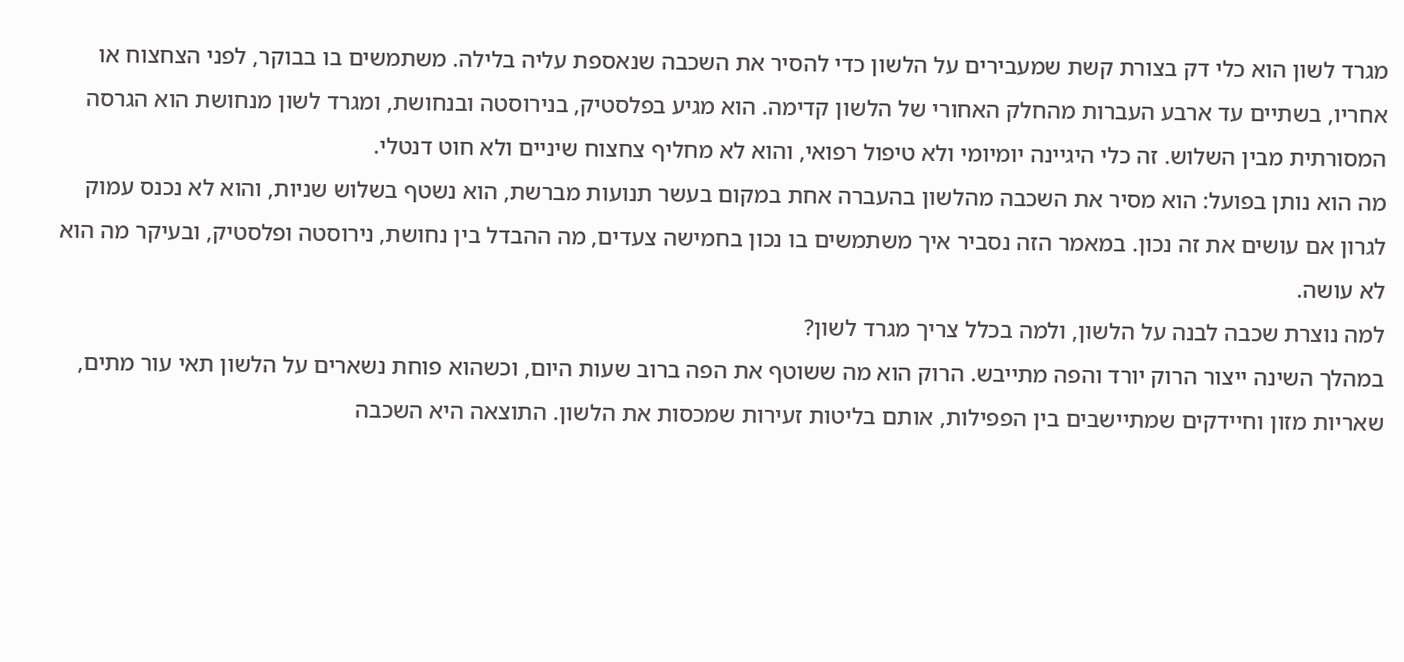מגרד לשון הוא כלי דק בצורת קשת שמעבירים על הלשון כדי להסיר את השכבה שנאספת עליה בלילה. משתמשים בו בבוקר, לפני הצחצוח או אחריו, בשתיים עד ארבע העברות מהחלק האחורי של הלשון קדימה. הוא מגיע בפלסטיק, בנירוסטה ובנחושת, ומגרד לשון מנחושת הוא הגרסה המסורתית מבין השלוש. זה כלי היגיינה יומיומי ולא טיפול רפואי, והוא לא מחליף צחצוח שיניים ולא חוט דנטלי.
מה הוא נותן בפועל: הוא מסיר את השכבה מהלשון בהעברה אחת במקום בעשר תנועות מברשת, הוא נשטף בשלוש שניות, והוא לא נכנס עמוק לגרון אם עושים את זה נכון. במאמר הזה נסביר איך משתמשים בו נכון בחמישה צעדים, מה ההבדל בין נחושת, נירוסטה ופלסטיק, ובעיקר מה הוא לא עושה.
למה נוצרת שכבה לבנה על הלשון, ולמה בכלל צריך מגרד לשון?
במהלך השינה ייצור הרוק יורד והפה מתייבש. הרוק הוא מה ששוטף את הפה ברוב שעות היום, וכשהוא פוחת נשארים על הלשון תאי עור מתים, שאריות מזון וחיידקים שמתיישבים בין הפפילות, אותם בליטות זעירות שמכסות את הלשון. התוצאה היא השכבה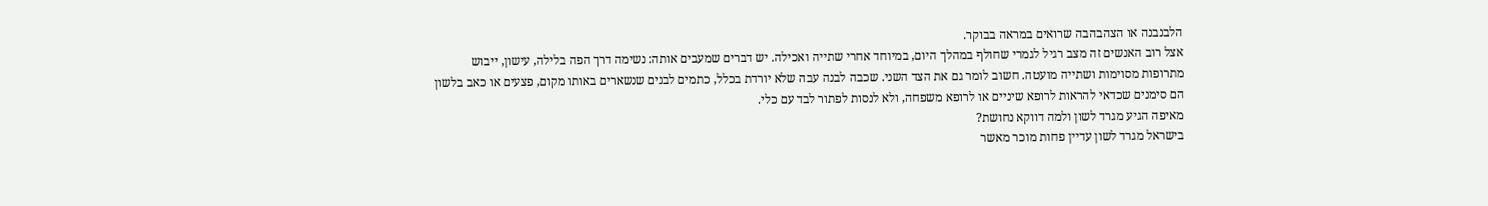הלבנבנה או הצהבהבה שרואים במראה בבוקר.
אצל רוב האנשים זה מצב רגיל לגמרי שחולף במהלך היום, במיוחד אחרי שתייה ואכילה. יש דברים שמעבים אותה: נשימה דרך הפה בלילה, עישון, ייבוש מתרופות מסוימות ושתייה מועטה. חשוב לומר גם את הצד השני. שכבה לבנה עבה שלא יורדת בכלל, כתמים לבנים שנשארים באותו מקום, פצעים או כאב בלשון הם סימנים שכדאי להראות לרופא שיניים או לרופא משפחה, ולא לנסות לפתור לבד עם כלי.
מאיפה הגיע מגרד לשון ולמה דווקא נחושת?
בישראל מגרד לשון עדיין פחות מוכר מאשר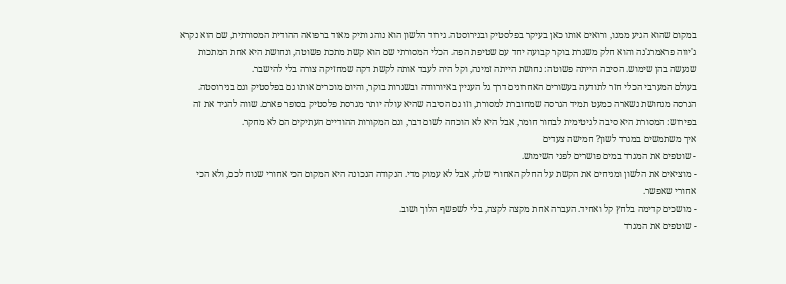במקום שהוא הגיע ממנו, ורואים אותו כאן בעיקר בפלסטיק ובנירוסטה. גירוד הלשון הוא נוהג ותיק מאוד ברפואה ההודית המסורתית, שם הוא נקרא ג'יווה פראמרג'נה והוא חלק משגרת בוקר קבועה יחד עם שטיפת הפה. הכלי המסורתי שם הוא קשת מתכת פשוטה, ונחושת היא אחת המתכות שנעשה בהן שימוש. הסיבה הייתה פשוטה: נחושת הייתה זמינה, וקל היה לעבד אותה לקשת דקה שמחזיקה צורה בלי להישבר.
בעולם המערבי הכלי חזר לתודעה בעשורים האחרונים דרך גל העניין באיורוודה ובשגרות בוקר, והיום מוכרים אותו גם בפלסטיק וגם בנירוסטה. הגרסה מנחושת נשארה כמעט תמיד הגרסה שמחוברת למסורת, וזו גם הסיבה שהיא עולה יותר מגרסת פלסטיק בסופר פארם. שווה להגיד את זה בפירוש: המסורת היא סיבה לגיטימית לבחור חומר, אבל היא לא הוכחה לשום דבר, וגם המקורות ההודיים העתיקים הם לא מחקר.
איך משתמשים במגרד לשון? חמישה צעדים
- שוטפים את המגרד במים פושרים לפני השימוש.
- מוציאים את הלשון ומניחים את הקשת על החלק האחורי שלה, אבל לא עמוק מדי. הנקודה הנכונה היא המקום הכי אחורי שנוח לכם, ולא הכי אחורי שאפשר.
- מושכים קדימה בלחץ קל ואחיד. העברה אחת מקצה לקצה, בלי לשפשף הלוך ושוב.
- שוטפים את המגרד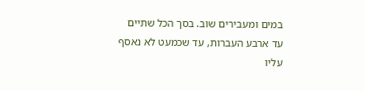במים ומעבירים שוב. בסך הכל שתיים עד ארבע העברות, עד שכמעט לא נאסף עליו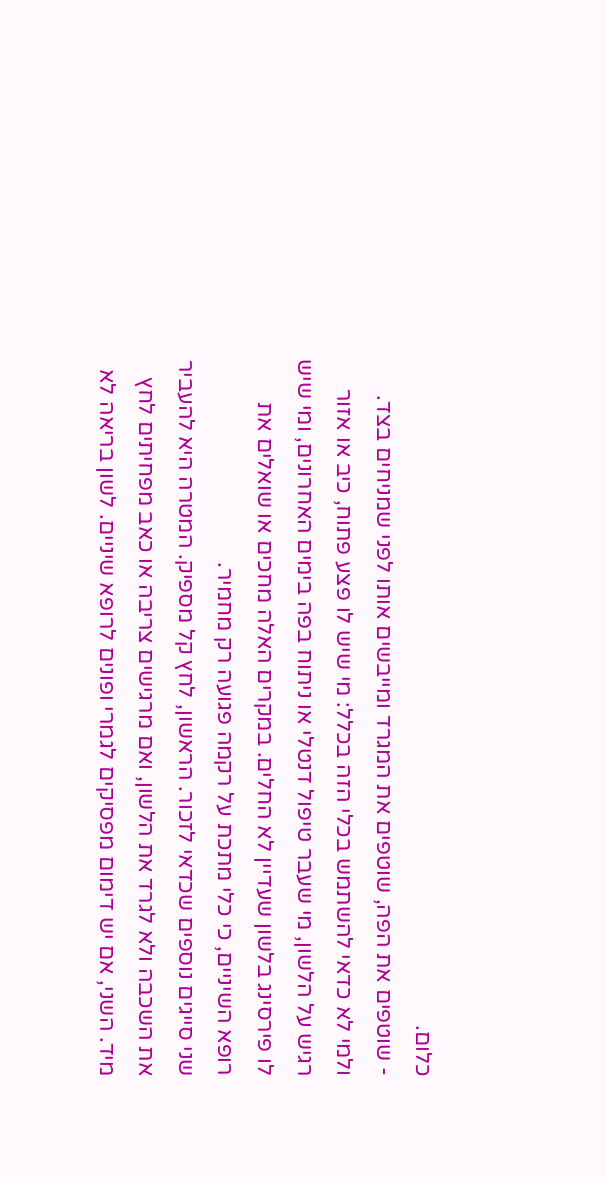כלום.
- שוטפים את הפה, שוטפים את המגרד ומייבשים אותו לפני שמניחים בצד.
ולמי לא כדאי להשתמש בכלי הזה בכלל: מי שיש לו פצע פתוח, כיב או אזור רגיש על הלשון, מי שעבר טיפול דנטלי או ניתוח בפה בימים האחרונים, ומי שיש לו פירסינג בלשון שעדיין לא החלים. במקרים האלה מחכים או שואלים את רופא השיניים, כי כלי מתכת על רקמה פגועה רק מחמיר.
שני סייגים נוספים שכדאי לזכור. הראשון, לחץ קל מספיק. המטרה היא להעביר את השכבה ולא לגרד את הלשון, ואם מרגישים צריבה או כאב מפחיתים לחץ מיד. השני, אם יש דימום מפסיקים לגמרי ופונים לרופא שיניים. לשון בריאה לא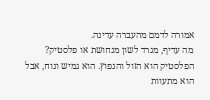אמורה לדמם מהעברה עדינה.
מה עדיף, מגרד לשון מנחושת או פלסטיק?
הפלסטיק הוא הזול והנפוץ. הוא גמיש ונוח, אבל הוא מתעוות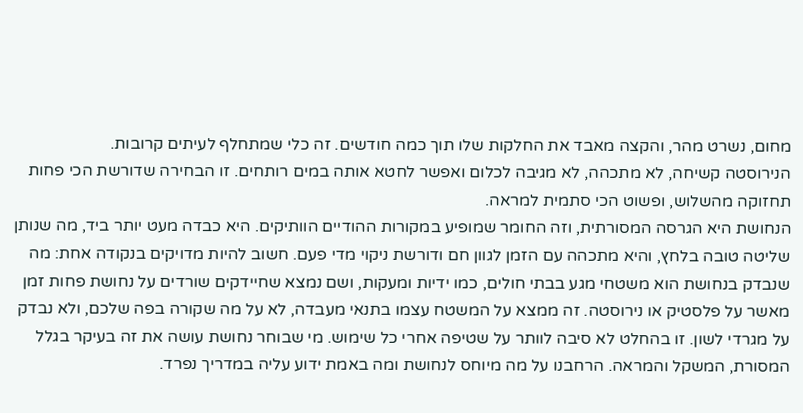מחום, נשרט מהר, והקצה מאבד את החלקות שלו תוך כמה חודשים. זה כלי שמתחלף לעיתים קרובות.
הנירוסטה קשיחה, לא מתכהה, לא מגיבה לכלום ואפשר לחטא אותה במים רותחים. זו הבחירה שדורשת הכי פחות תחזוקה מהשלוש, ופשוט הכי סתמית למראה.
הנחושת היא הגרסה המסורתית, וזה החומר שמופיע במקורות ההודיים הוותיקים. היא כבדה מעט יותר ביד, מה שנותן שליטה טובה בלחץ, והיא מתכהה עם הזמן לגוון חם ודורשת ניקוי מדי פעם. חשוב להיות מדויקים בנקודה אחת: מה שנבדק בנחושת הוא משטחי מגע בבתי חולים, כמו ידיות ומעקות, ושם נמצא שחיידקים שורדים על נחושת פחות זמן מאשר על פלסטיק או נירוסטה. זה ממצא על המשטח עצמו בתנאי מעבדה, לא על מה שקורה בפה שלכם, ולא נבדק על מגרדי לשון. זו בהחלט לא סיבה לוותר על שטיפה אחרי כל שימוש. מי שבוחר נחושת עושה את זה בעיקר בגלל המסורת, המשקל והמראה. הרחבנו על מה מיוחס לנחושת ומה באמת ידוע עליה במדריך נפרד.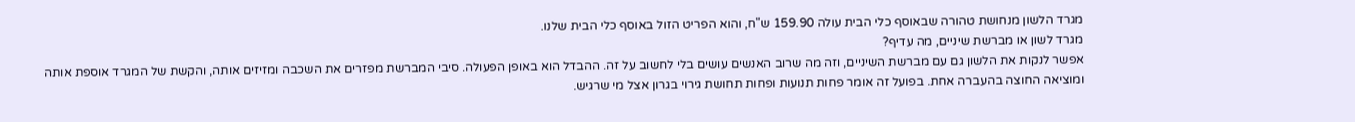מגרד הלשון מנחושת טהורה שבאוסף כלי הבית עולה 159.90 ש"ח, והוא הפריט הזול באוסף כלי הבית שלנו.
מגרד לשון או מברשת שיניים, מה עדיף?
אפשר לנקות את הלשון גם עם מברשת השיניים, וזה מה שרוב האנשים עושים בלי לחשוב על זה. ההבדל הוא באופן הפעולה. סיבי המברשת מפזרים את השכבה ומזיזים אותה, והקשת של המגרד אוספת אותה ומוציאה החוצה בהעברה אחת. בפועל זה אומר פחות תנועות ופחות תחושת גירוי בגרון אצל מי שרגיש.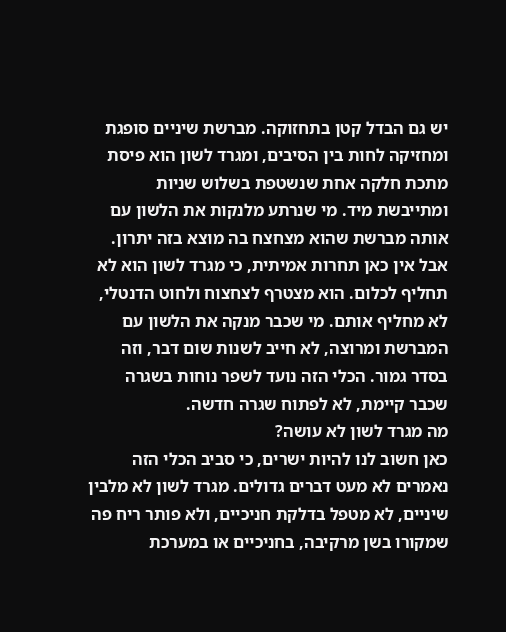יש גם הבדל קטן בתחזוקה. מברשת שיניים סופגת ומחזיקה לחות בין הסיבים, ומגרד לשון הוא פיסת מתכת חלקה אחת שנשטפת בשלוש שניות ומתייבשת מיד. מי שנרתע מלנקות את הלשון עם אותה מברשת שהוא מצחצח בה מוצא בזה יתרון.
אבל אין כאן תחרות אמיתית, כי מגרד לשון הוא לא תחליף לכלום. הוא מצטרף לצחצוח ולחוט הדנטלי, לא מחליף אותם. מי שכבר מנקה את הלשון עם המברשת ומרוצה, לא חייב לשנות שום דבר, וזה בסדר גמור. הכלי הזה נועד לשפר נוחות בשגרה שכבר קיימת, לא לפתוח שגרה חדשה.
מה מגרד לשון לא עושה?
כאן חשוב לנו להיות ישרים, כי סביב הכלי הזה נאמרים לא מעט דברים גדולים. מגרד לשון לא מלבין שיניים, לא מטפל בדלקת חניכיים, ולא פותר ריח פה שמקורו בשן מרקיבה, בחניכיים או במערכת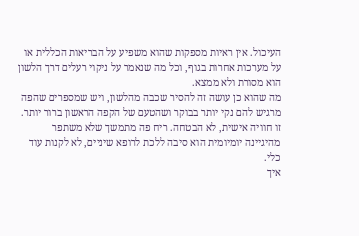העיכול. אין ראיות מספקות שהוא משפיע על הבריאות הכללית או על מערכות אחרות בגוף, וכל מה שנאמר על ניקוי רעלים דרך הלשון הוא מסורת ולא ממצא.
מה שהוא כן עושה זה להסיר שכבה מהלשון, ויש שמספרים שהפה מרגיש להם נקי יותר בבוקר ושהטעם של הקפה הראשון ברור יותר. זו חוויה אישית, לא הבטחה. ריח פה מתמשך שלא משתפר מהיגיינה יומיומית הוא סיבה ללכת לרופא שיניים, לא לקנות עוד כלי.
איך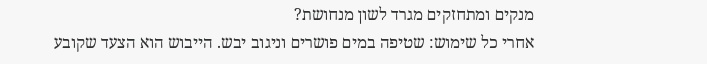מנקים ומתחזקים מגרד לשון מנחושת?
אחרי כל שימוש: שטיפה במים פושרים וניגוב יבש. הייבוש הוא הצעד שקובע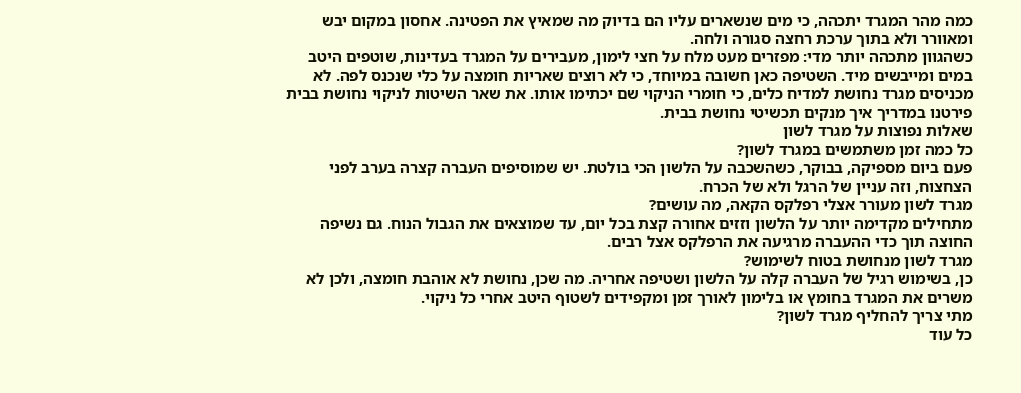כמה מהר המגרד יתכהה, כי מים שנשארים עליו הם בדיוק מה שמאיץ את הפטינה. אחסון במקום יבש ומאוורר ולא בתוך ערכת רחצה סגורה ולחה.
כשהגוון מתכהה יותר מדי: מפזרים מעט מלח על חצי לימון, מעבירים על המגרד בעדינות, שוטפים היטב במים ומייבשים מיד. השטיפה כאן חשובה במיוחד, כי לא רוצים שאריות חומצה על כלי שנכנס לפה. לא מכניסים מגרד נחושת למדיח כלים, כי חומרי הניקוי שם יכתימו אותו. את שאר השיטות לניקוי נחושת בבית פירטנו במדריך איך מנקים תכשיטי נחושת בבית.
שאלות נפוצות על מגרד לשון
כל כמה זמן משתמשים במגרד לשון?
פעם ביום מספיקה, בבוקר, כשהשכבה על הלשון הכי בולטת. יש שמוסיפים העברה קצרה בערב לפני הצחצוח, וזה עניין של הרגל ולא של הכרח.
מגרד לשון מעורר אצלי רפלקס הקאה, מה עושים?
מתחילים מקדימה יותר על הלשון וזזים אחורה קצת בכל יום, עד שמוצאים את הגבול הנוח. גם נשיפה החוצה תוך כדי ההעברה מרגיעה את הרפלקס אצל רבים.
מגרד לשון מנחושת בטוח לשימוש?
כן, בשימוש רגיל של העברה קלה על הלשון ושטיפה אחריה. מה שכן, נחושת לא אוהבת חומצה, ולכן לא משרים את המגרד בחומץ או בלימון לאורך זמן ומקפידים לשטוף היטב אחרי כל ניקוי.
מתי צריך להחליף מגרד לשון?
כל עוד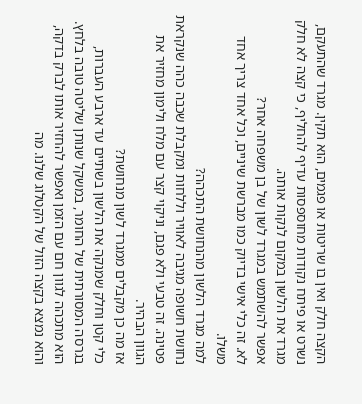הקצה חלק ואין בו שריטות או פגמים, הוא תקין. מגרד שהתעקם, נשרט או פיתח נקודות מחוספסות עדיף להחליף, כי קצה לא חלק מגרד את הלשון במקום לנקות אותה.
אפשר להשתמש במגרד לשון של בן משפחה אחר?
לא. זה כלי אישי בדיוק כמו מברשת שיניים, וכל אחד צריך אחד משלו.
למה מגרד הלשון מהנחושת התכהה?
נחושת חשופה מגיבה לאוויר וללחות ומקבלת שכבה כהה שנקראת פטינה. זה טבעי ולא פגם, וניקוי קצר עם מלח ולימון מחזיר את הגוון הבהיר.
אז מה כן מקבלים ממגרד לשון מנחושת?
כלי קטן וחלק שמנקה את הלשון בשתיים עד ארבע העברות, בגרסה המסורתית של החומר, במשקל שנותן שליטה טובה בלחץ. הוא מתכהה לגוון חם עם הזמן ואפשר להחזיר אותו לברק בדקה, והוא נמצא בקצה הזול של הקטלוג שלנו. מה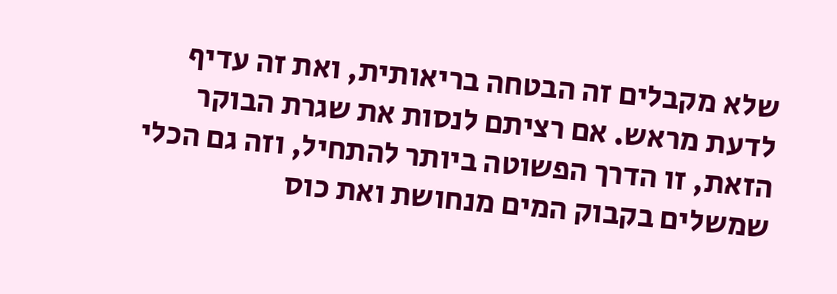שלא מקבלים זה הבטחה בריאותית, ואת זה עדיף לדעת מראש. אם רציתם לנסות את שגרת הבוקר הזאת, זו הדרך הפשוטה ביותר להתחיל, וזה גם הכלי שמשלים בקבוק המים מנחושת ואת כוס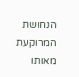הנחושת המרוקעת מאותו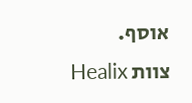אוסף.
צוות Healix